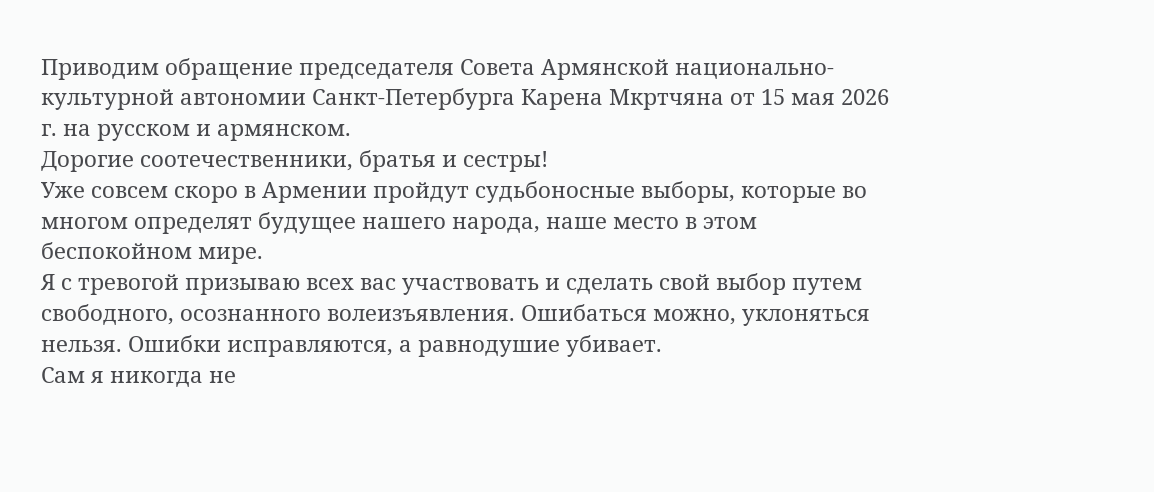Приводим обращение председателя Совета Армянской национально-культурной автономии Санкт-Петербурга Карена Мкртчяна от 15 мая 2026 г. на русском и армянском.
Дорогие соотечественники, братья и сестры!
Уже совсем скоро в Армении пройдут судьбоносные выборы, которые во многом определят будущее нашего народа, наше место в этом беспокойном мире.
Я с тревогой призываю всех вас участвовать и сделать свой выбор путем свободного, осознанного волеизъявления. Ошибаться можно, уклоняться нельзя. Ошибки исправляются, а равнодушие убивает.
Сам я никогда не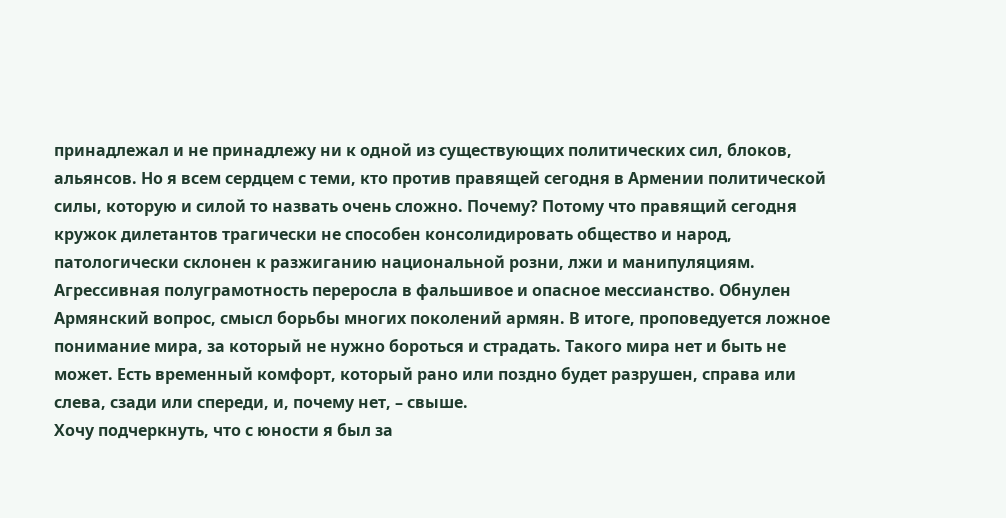принадлежал и не принадлежу ни к одной из существующих политических сил, блоков, альянсов. Но я всем сердцем с теми, кто против правящей сегодня в Армении политической силы, которую и силой то назвать очень сложно. Почему? Потому что правящий сегодня кружок дилетантов трагически не способен консолидировать общество и народ, патологически склонен к разжиганию национальной розни, лжи и манипуляциям. Агрессивная полуграмотность переросла в фальшивое и опасное мессианство. Обнулен Армянский вопрос, смысл борьбы многих поколений армян. В итоге, проповедуется ложное понимание мира, за который не нужно бороться и страдать. Такого мира нет и быть не может. Есть временный комфорт, который рано или поздно будет разрушен, справа или слева, сзади или спереди, и, почему нет, – свыше.
Хочу подчеркнуть, что с юности я был за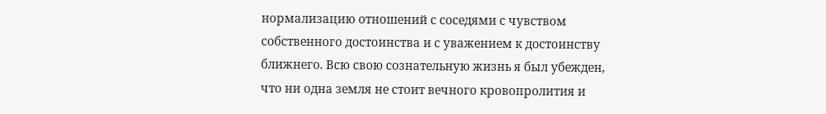нормализацию отношений с соседями с чувством собственного достоинства и с уважением к достоинству ближнего. Всю свою сознательную жизнь я был убежден, что ни одна земля не стоит вечного кровопролития и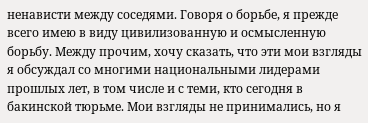ненависти между соседями. Говоря о борьбе, я прежде всего имею в виду цивилизованную и осмысленную борьбу. Между прочим, хочу сказать, что эти мои взгляды я обсуждал со многими национальными лидерами прошлых лет, в том числе и с теми, кто сегодня в бакинской тюрьме. Мои взгляды не принимались, но я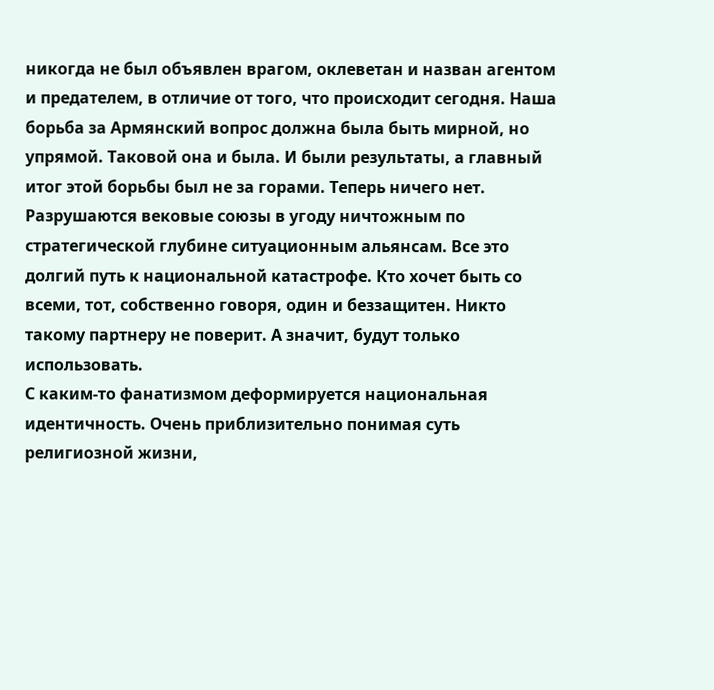никогда не был объявлен врагом, оклеветан и назван агентом и предателем, в отличие от того, что происходит сегодня. Наша борьба за Армянский вопрос должна была быть мирной, но упрямой. Таковой она и была. И были результаты, а главный итог этой борьбы был не за горами. Теперь ничего нет.
Разрушаются вековые союзы в угоду ничтожным по стратегической глубине ситуационным альянсам. Все это долгий путь к национальной катастрофе. Кто хочет быть со всеми, тот, собственно говоря, один и беззащитен. Никто такому партнеру не поверит. А значит, будут только использовать.
С каким-то фанатизмом деформируется национальная идентичность. Очень приблизительно понимая суть религиозной жизни,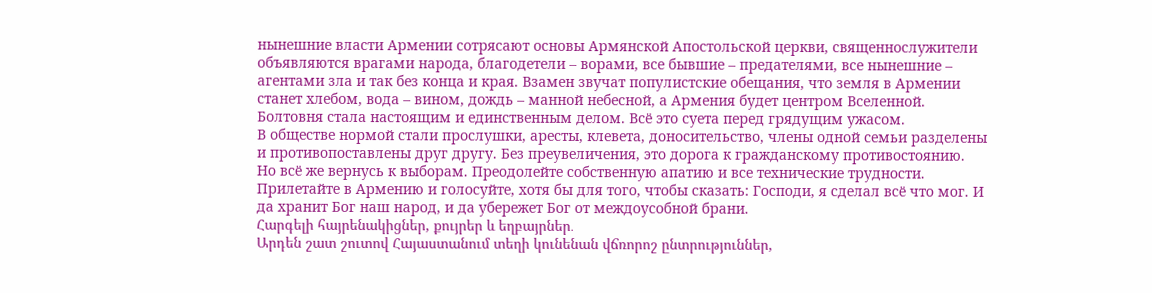нынешние власти Армении сотрясают основы Армянской Апостольской церкви, священнослужители объявляются врагами народа, благодетели – ворами, все бывшие – предателями, все нынешние – агентами зла и так без конца и края. Взамен звучат популистские обещания, что земля в Армении станет хлебом, вода – вином, дождь – манной небесной, а Армения будет центром Вселенной. Болтовня стала настоящим и единственным делом. Всё это суета перед грядущим ужасом.
В обществе нормой стали прослушки, аресты, клевета, доносительство, члены одной семьи разделены и противопоставлены друг другу. Без преувеличения, это дорога к гражданскому противостоянию.
Но всё же вернусь к выборам. Преодолейте собственную апатию и все технические трудности. Прилетайте в Армению и голосуйте, хотя бы для того, чтобы сказать: Господи, я сделал всё что мог. И да хранит Бог наш народ, и да убережет Бог от междоусобной брани.
Հարգելի հայրենակիցներ, քույրեր և եղբայրներ․
Արդեն շատ շուտով Հայաստանում տեղի կունենան վճռորոշ ընտրություններ,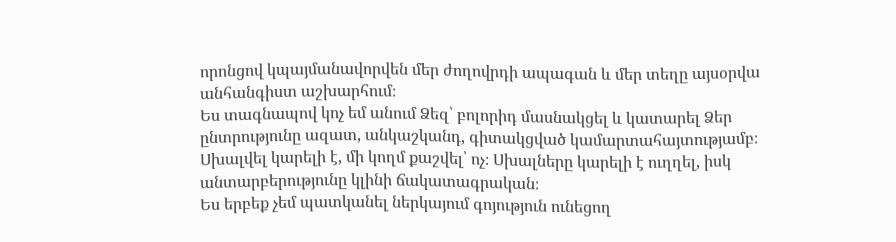որոնցով կպայմանավորվեն մեր ժողովրդի ապագան և մեր տեղը այսօրվա անհանգիստ աշխարհում։
Ես տագնապով կոչ եմ անում Ձեզ՝ բոլորիդ մասնակցել և կատարել Ձեր ընտրությունը ազատ, անկաշկանդ, գիտակցված կամարտահայտությամբ։ Սխալվել կարելի է, մի կողմ քաշվել՝ ոչ։ Սխալները կարելի է ուղղել, իսկ անտարբերությունը կլինի ճակատագրական։
Ես երբեք չեմ պատկանել ներկայում գոյություն ունեցող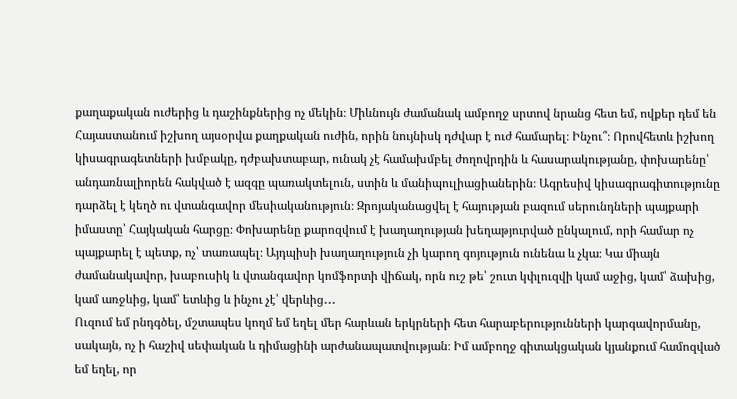քաղաքական ուժերից և դաշինքներից ոչ մեկին։ Միևնույն ժամանակ ամբողջ սրտով նրանց հետ եմ, ովքեր դեմ են Հայաստանում իշխող այսօրվա քաղքական ուժին, որին նույնիսկ դժվար է ուժ համարել։ Ինչու՞։ Որովհետև իշխող կիսագրագետների խմբակը, դժբախտաբար, ունակ չէ համախմբել ժողովրդին և հասարակությանը, փոխարենը՝ անդառնալիորեն հակված է ազգը պառակտելուն, ստին և մանիպուլիացիաներին։ Ագրեսիվ կիսագրագիտությունը դարձել է կեղծ ու վտանգավոր մեսիականություն։ Զրոյականացվել է հայության բազում սերունդների պայքարի իմաստը՝ Հայկական հարցը։ Փոխարենը քարոզվում է խաղաղության խեղաթյուրված ընկալում, որի համար ոչ պայքարել է պետք, ոչ՝ տառապել։ Այդպիսի խաղաղություն չի կարող գոյություն ունենա և չկա։ Կա միայն ժամանակավոր, խաբուսիկ և վտանգավոր կոմֆորտի վիճակ, որն ուշ թե՝ շուտ կփլուզվի կամ աջից, կամ՝ ձախից, կամ առջևից, կամ՝ ետևից և ինչու չէ՝ վերևից․․․
Ուզում եմ րնդգծել, մշտապես կողմ եմ եղել մեր հարևան երկրների հետ հարաբերությունների կարգավորմանը, սակայն, ոչ ի հաշիվ սեփական և դիմացինի արժանապատվության։ Իմ ամբողջ գիտակցական կյանքում համոզված եմ եղել, որ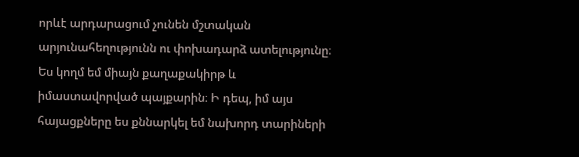որևէ արդարացում չունեն մշտական արյունահեղությունն ու փոխադարձ ատելությունը։ Ես կողմ եմ միայն քաղաքակիրթ և իմաստավորված պայքարին։ Ի դեպ, իմ այս հայացքները ես քննարկել եմ նախորդ տարիների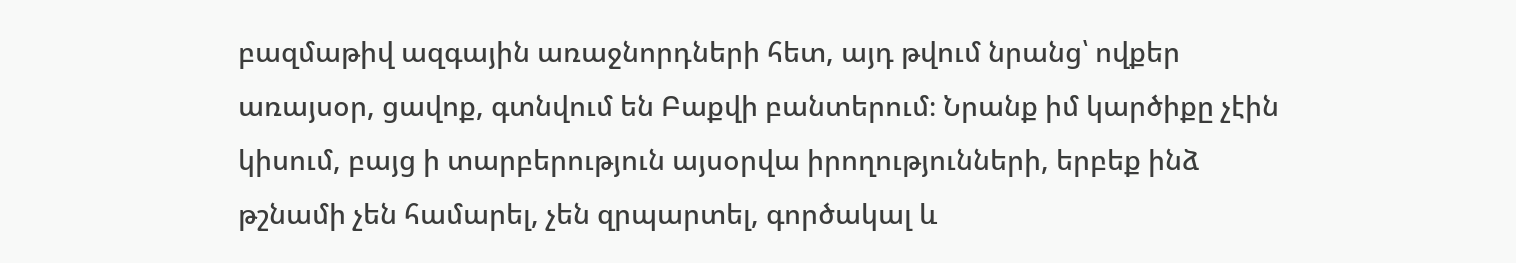բազմաթիվ ազգային առաջնորդների հետ, այդ թվում նրանց՝ ովքեր առայսօր, ցավոք, գտնվում են Բաքվի բանտերում։ Նրանք իմ կարծիքը չէին կիսում, բայց ի տարբերություն այսօրվա իրողությունների, երբեք ինձ թշնամի չեն համարել, չեն զրպարտել, գործակալ և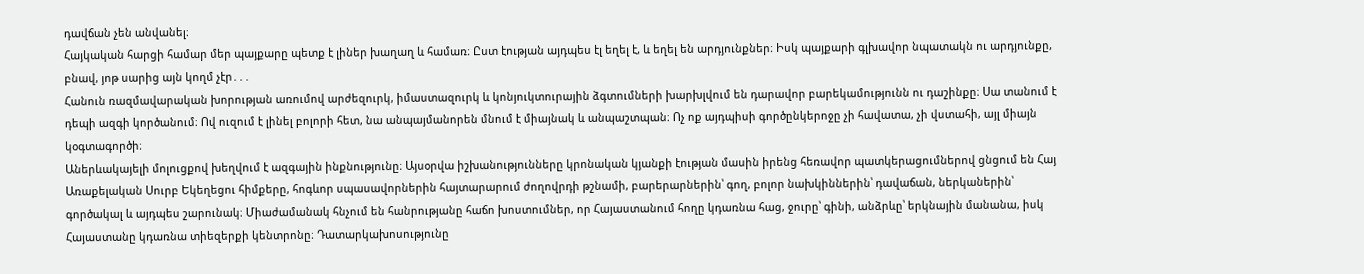դավճան չեն անվանել։
Հայկական հարցի համար մեր պայքարը պետք է լիներ խաղաղ և համառ։ Ըստ էության այդպես էլ եղել է, և եղել են արդյունքներ։ Իսկ պայքարի գլխավոր նպատակն ու արդյունքը, բնավ, յոթ սարից այն կողմ չէր․․․
Հանուն ռազմավարական խորության առումով արժեզուրկ, իմաստազուրկ և կոնյուկտուրային ձգտումների խարխլվում են դարավոր բարեկամությունն ու դաշինքը։ Սա տանում է դեպի ազգի կործանում։ Ով ուզում է լինել բոլորի հետ, նա անպայմանորեն մնում է միայնակ և անպաշտպան։ Ոչ ոք այդպիսի գործընկերոջը չի հավատա, չի վստահի, այլ միայն կօգտագործի։
Աներևակայելի մոլուցքով խեղվում է ազգային ինքնությունը։ Այսօրվա իշխանությունները կրոնական կյանքի էության մասին իրենց հեռավոր պատկերացումներով ցնցում են Հայ Առաքելական Սուրբ Եկեղեցու հիմքերը, հոգևոր սպասավորներին հայտարարում ժողովրդի թշնամի, բարերարներին՝ գող, բոլոր նախկիններին՝ դավաճան, ներկաներին՝ գործակալ և այդպես շարունակ։ Միաժամանակ հնչում են հանրությանը հաճո խոստումներ, որ Հայաստանում հողը կդառնա հաց, ջուրը՝ գինի, անձրևը՝ երկնային մանանա, իսկ Հայաստանը կդառնա տիեզերքի կենտրոնը։ Դատարկախոսությունը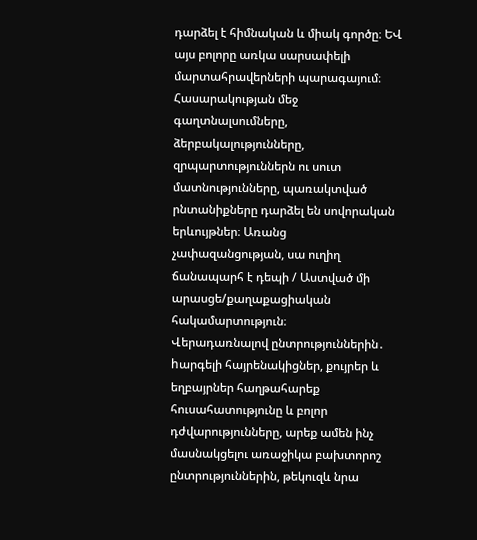դարձել է հիմնական և միակ գործը։ ԵՎ այս բոլորը առկա սարսափելի մարտահրավերների պարագայում։
Հասարակության մեջ գաղտնալսումները, ձերբակալությունները, զրպարտություններն ու սուտ մատնությունները, պառակտված րնտանիքները դարձել են սովորական երևույթներ։ Առանց չափազանցության, սա ուղիղ ճանապարհ է դեպի / Աստված մի արասցե/քաղաքացիական հակամարտություն։
Վերադառնալով ընտրություններին․ hարգելի հայրենակիցներ, քույրեր և եղբայրներ հաղթահարեք հուսահատությունը և բոլոր դժվարությունները, արեք ամեն ինչ մասնակցելու առաջիկա բախտորոշ ընտրություններին, թեկուզև նրա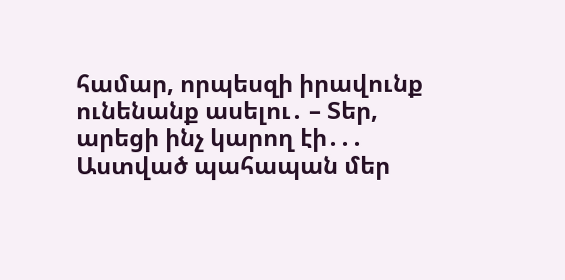համար, որպեսզի իրավունք ունենանք ասելու․ – Տեր, արեցի ինչ կարող էի․․․
Աստված պահապան մեր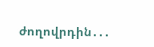ժողովրդին․․․